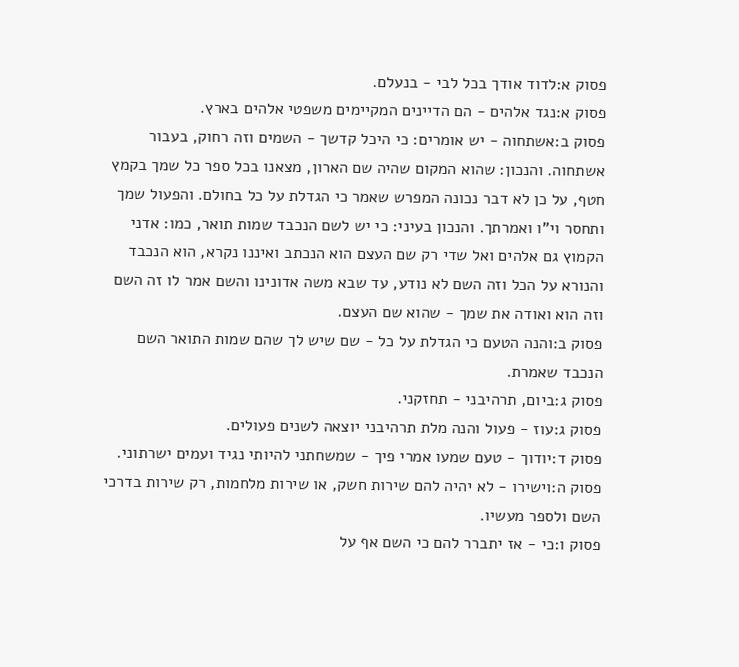פסוק א:לדוד אודך בכל לבי - בנעלם.
פסוק א:נגד אלהים - הם הדיינים המקיימים משפטי אלהים בארץ.
פסוק ב:אשתחוה - יש אומרים: כי היכל קדשך - השמים וזה רחוק, בעבור אשתחוה. והנכון: שהוא המקום שהיה שם הארון, מצאנו בכל ספר כל שמך בקמץ חטף, על כן לא דבר נכונה המפרש שאמר כי הגדלת על כל בחולם. והפעול שמך ותחסר וי"ו ואמרתך. והנכון בעיני: כי יש לשם הנכבד שמות תואר, כמו: אדני הקמוץ גם אלהים ואל שדי רק שם העצם הוא הנכתב ואיננו נקרא, הוא הנכבד והנורא על הכל וזה השם לא נודע, עד שבא משה אדונינו והשם אמר לו זה השם וזה הוא ואודה את שמך - שהוא שם העצם.
פסוק ב:והנה הטעם כי הגדלת על כל - שם שיש לך שהם שמות התואר השם הנכבד שאמרת.
פסוק ג:ביום, תרהיבני - תחזקני.
פסוק ג:עוז - פעול והנה מלת תרהיבני יוצאה לשנים פעולים.
פסוק ד:יודוך - טעם שמעו אמרי פיך - שמשחתני להיותי נגיד ועמים ישרתוני.
פסוק ה:וישירו - לא יהיה להם שירות חשק, או שירות מלחמות, רק שירות בדרכי השם ולספר מעשיו.
פסוק ו:כי - אז יתברר להם כי השם אף על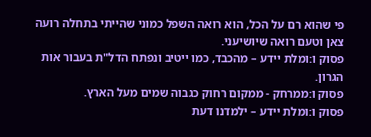פי שהוא רם על הכל, הוא רואה השפל כמוני שהייתי בתחלה רועה צאן וטעם רואה שיושיעני.
פסוק ו:ומלת יידע – מהכבד, כמו ייטיב ונפתח הדל"ת בעבור אות הגרון.
פסוק ו:ממרחק - ממקום רחוק כגבוה שמים מעל הארץ.
פסוק ו:ומלת יידע – ילמדנו דעת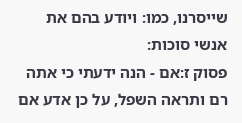שייסרנו, כמו: ויודע בהם את אנשי סוכות:
פסוק ז:אם - הנה ידעתי כי אתה רם ותראה השפל, על כן אדע אם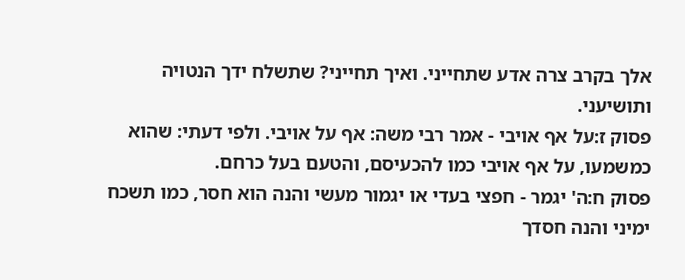אלך בקרב צרה אדע שתחייני. ואיך תחייני? שתשלח ידך הנטויה ותושיעני.
פסוק ז:על אף אויבי - אמר רבי משה: אף על אויבי. ולפי דעתי: שהוא כמשמעו, על אף אויבי כמו להכעיסם, והטעם בעל כרחם.
פסוק ח:ה' יגמר - חפצי בעדי או יגמור מעשי והנה הוא חסר, כמו תשכח ימיני והנה חסדך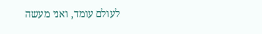לעולם עומד, ואני מעשה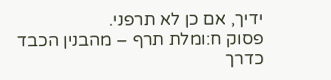ידיך, אם כן לא תרפני.
פסוק ח:ומלת תרף – מהבנין הכבד כדרך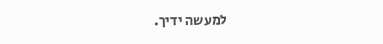למעשה ידיך.